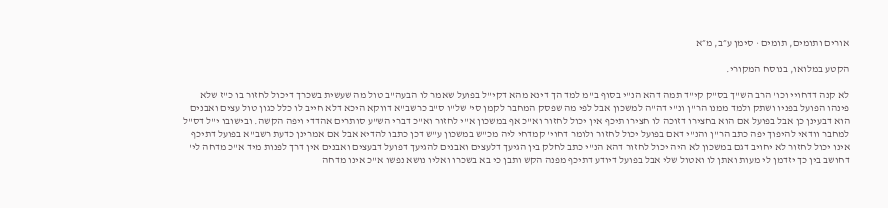אורים ותומים, תומים · סימן ע״ב, מ״א

הקטע במלואו, בנוסח המקורי.

לא קנה דדחויי וכו' הרב הש"ך בס"ק קי"ד תמה דהא הנ"י בסוף ב"מ למד הך דינא מהא דקי"ל בפועל שאמר לו הבעה"ב טול מה שעשית בשכרך דיכול לחזור בו כ"ז שלא פינהו הפועל בפניו ושתק ולמד ממנו הר"ן ונ"י דה"ה למשכון אבל לפי מה שפסק המחבר לקמן סי' של"ו ס"ב כרשב"א דווקא היכא דלא חייב לו כלל כגון טול עצים ואבנים הוא דבעינן כן אבל בפועל אם הוא בחצירו דזוכה לו חצירו תיכף אין יכול לחזור וא"כ אף במשכון א"י לחזור וא"כ דברי הש"ע סותרים אהדדי ויפה הקשה. ובישובו י"ל דס"ל למחבר וודאי להיפוך יפה כתב הר"ן והנ"י דאם בפועל יכול לחזור ולומר דחוי' קמדחי ליה מכ"ש במשכון ע"ש דכן כתבו להדיא אבל אם אמרינן כדעת רשב"א בפועל דתיכף אינו יכול לחזור לא יחויב דגם במשכון לא היה יכול לחזור דהא הנ"י כתב לחלק בין הגיעך דלעצים ואבנים להגיעך דפועל דבעצים ואבנים אין דרך לפנות מיד א"כ מדחה לי' דחושב בין כך יזדמן לי מעות ואתן לו ואטול שלי אבל בפועל דיודע דתיכף מפנה הקש ותבן כי בא בשכרו ואליו נושא נפשו א"כ אינו מדחה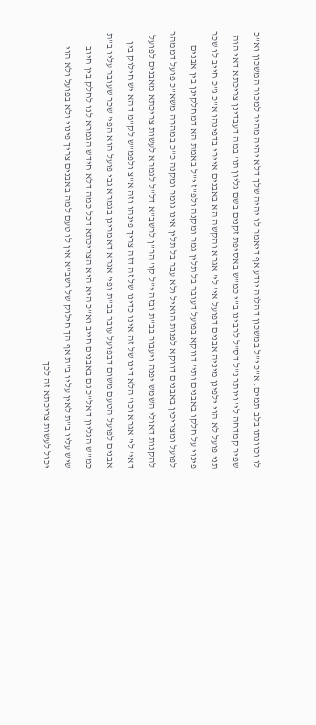לו וכוונתו בלב תמים. א"כ י"ל במשכון דהלוה יודע אף דיאמר לו יהיה שלך דלא יהיה מהיר למכור המשכון וא"כ שפיר קמדחה לי' ויותר נ"ל דס"ל לרבינו ב"י כמ"ש באסיפת זקנים בשם גליון תו' במה דעבדינן צריכתא דאי הוה תני פועל לא הוי ילפינן מיניה אבנים דפועל אי' לי' אגרא והקשה הא באבנים איירי בדפינהו א"כ ג"כ חייב לו שכר פינוי על חלקו באבנים ותי' דווקא בפועל דעובר בל תלין גמר ומקנה ולפ"ז י"ל באמת הא דמחלקינן בין אבנים לפועל ומצריכין באבנים דווקא לפנות הואיל ולא עבר בל תלין אינו גומר ומקנה כ"כ במהרה משא"כ פועל דממהר להקנות דאולי השמש יפנה ויעבור בב"ת ובזה י"ל קו' הר"ן לרשב"א דל"ל לגמרא לעשות צריכתא מאבנים לפועל דאי' לי' אגרא וכו' הלא דינו של זה אינו כדינו של זה דזה צריך פינהו וזה א"צ ולפמ"ש לק"מ דהא יש חילוק בין אבנים לפועל הטעם משום דבפועל עובר בב"ת ופי' אגרא דאמרינן בגמרא גבי פועל הוא הפי' שכר שעובר עליו ב"ת כמ"ש הגליון דאל"כ גם באבנים חייב וא"כ היא היא הצריכתא דכל כמה דלא חידש הגמרא לנו לחלק בין חיוב שיש עליו ב"ת לאין עליו ב"ת אף הך חילוק של רשב"א אין לו טעם למה באבנים צריך פינוי ולא בפועל ולא הוי יכול לעשות צריכתא זה לכך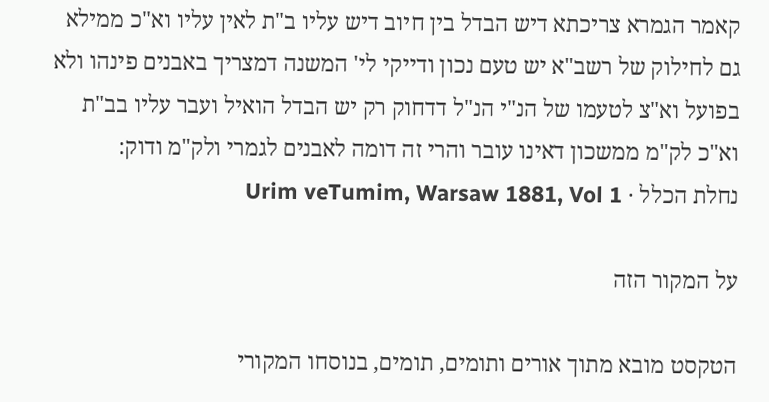קאמר הגמרא צריכתא דיש הבדל בין חיוב דיש עליו ב"ת לאין עליו וא"כ ממילא גם לחילוק של רשב"א יש טעם נכון ודייקי לי' המשנה דמצריך באבנים פינהו ולא בפועל וא"צ לטעמו של הנ"י הנ"ל דדחוק רק יש הבדל הואיל ועבר עליו בב"ת וא"כ לק"מ ממשכון דאינו עובר והרי זה דומה לאבנים לגמרי ולק"מ ודוק:
נחלת הכלל · Urim veTumim, Warsaw 1881, Vol 1

על המקור הזה

הטקסט מובא מתוך אורים ותומים, תומים, בנוסחו המקורי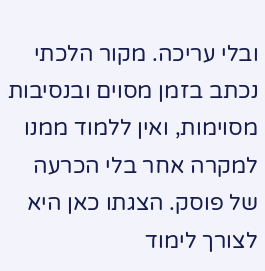ובלי עריכה. מקור הלכתי נכתב בזמן מסוים ובנסיבות מסוימות, ואין ללמוד ממנו למקרה אחר בלי הכרעה של פוסק. הצגתו כאן היא לצורך לימוד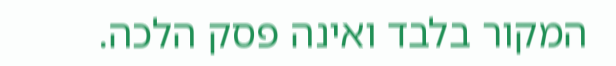המקור בלבד ואינה פסק הלכה.